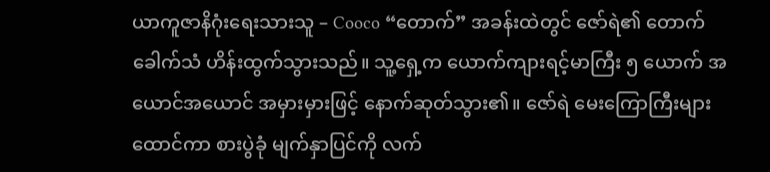ယာကူဇာနိဂုံးရေးသားသူ – Cooco “တောက်” အခန်းထဲတွင် ဇော်ရဲ၏ တောက်ခေါက်သံ ဟိန်းထွက်သွားသည်။ သူ့ရှေ့က ယောက်ကျားရင့်မာကြီး ၅ ယောက် အယောင်အယောင် အမှားမှားဖြင့် နောက်ဆုတ်သွား၏။ ဇော်ရဲ မေးကြောကြီးများထောင်ကာ စားပွဲခုံ မျက်နှာပြင်ကို လက်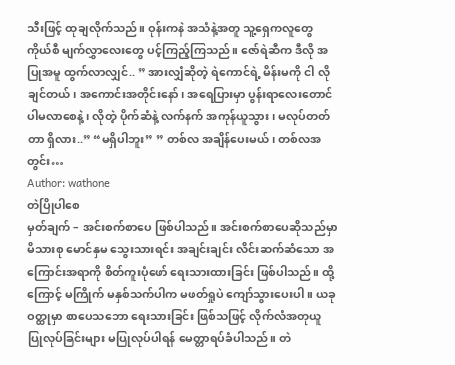သီးဖြင့် ထုချလိုက်သည်။ ဝုန်းကနဲ အသံနဲ့အတူ သူ့ရှေကလူတွေ ကိုယ်စီ မျက်လွှာလေးတွေ ပင့်ကြည့်ကြသည်။ ဇော်ရဲဆီက ဒီလို အပြုအမူ ထွက်လာလျှင်.. ” အားလျှံဆိုတဲ့ ရဲကောင်ရဲ့ မိန်းမကို ငါ လိုချင်တယ်၊ အကောင်းအတိုင်းနော် ၊ အရေပြားမှာ ပွန်းရာလေးတောင် ပါမလာစေနဲ့ ၊ လိုတဲ့ ပိုက်ဆံနဲ့ လက်နက် အကုန်ယူသွား ၊ မလုပ်တတ်တာ ရှိလား..” “မရှိပါဘူး” ” တစ်လ အချိန်ပေးမယ်၊ တစ်လအတွင်း…
Author: wathone
တဲပြိုပါစေ
မှတ်ချက် – အင်းစက်စာပေ ဖြစ်ပါသည်။ အင်းစက်စာပေဆိုသည်မှာ မိသားစု မောင်နှမ သွေးသားရင်း အချင်းချင်း လိင်းဆက်ဆံသော အကြောင်းအရာကို စိတ်ကူးပုံဖော် ရေးသားထားခြင်း ဖြစ်ပါသည်။ ထို့ကြောင့် မကြိုက် မနှစ်သက်ပါက မဖတ်ရှုပဲ ကျော်သွားပေးပါ။ ယခုဝတ္ထုမှာ စာပေသဘော ရေးသားခြင်း ဖြစ်သဖြင့် လိုက်လံအတုယူ ပြုလုပ်ခြင်းများ မပြုလုပ်ပါရန် မေတ္တာရပ်ခံပါသည်။ တဲ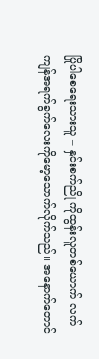ပြိုပါစေရေးသားသူ – နှင်းစက်ညို ကိုထွန်းလူတစ်ယောက် လက်ကျန်အရက်ခွက်လေးကိုမော့သောက်လိုက်သည်။ အနောက်တောင်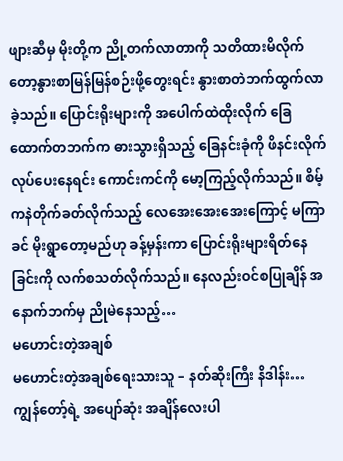ဖျားဆီမှ မိုးတို့က ညို့တက်လာတာကို သတိထားမိလိုက်တော့နွားစာမြန်မြန်စဉ်းဖို့တွေးရင်း နွားစာတဲဘက်ထွက်လာခဲ့သည်။ ပြောင်းရိုးများကို အပေါက်ထဲထိုးလိုက် ခြေထောက်တဘက်က ဓားသွားရှိသည့် ခြေနင်းခုံကို ဖိနင်းလိုက်လုပ်ပေးနေရင်း ကောင်းကင်ကို မော့ကြည့်လိုက်သည်။ စိမ့်ကနဲတိုက်ခတ်လိုက်သည့် လေအေးအေးအေးကြောင့် မကြာခင် မိုးရွာတော့မည်ဟု ခန့်မှန်းကာ ပြောင်းရိုးများရိတ်နေခြင်းကို လက်စသတ်လိုက်သည်။ နေလည်းဝင်စပြုချိန် အနောက်ဘက်မှ ညိုမဲနေသည့်…
မဟောင်းတဲ့အချစ်
မဟောင်းတဲ့အချစ်ရေးသားသူ – နတ်ဆိုးကြီး နိဒါန်း… ကျွန်တော့်ရဲ့ အပျော်ဆုံး အချိန်လေးပါ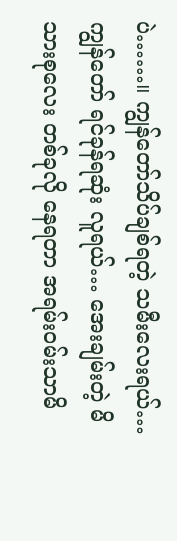ပဲ……။ ကျွန်တော်သိပ်ချစ်ရတဲ့ သမီးလေးရယ်… ကျွန်တော် ရင်ခုန်ရဆုံး လူရယ်… အေးချမ်းတဲ့ မိသားစုလေး တစ်ခုလို နေရတာ အရမ်းဝမ်းသာမိ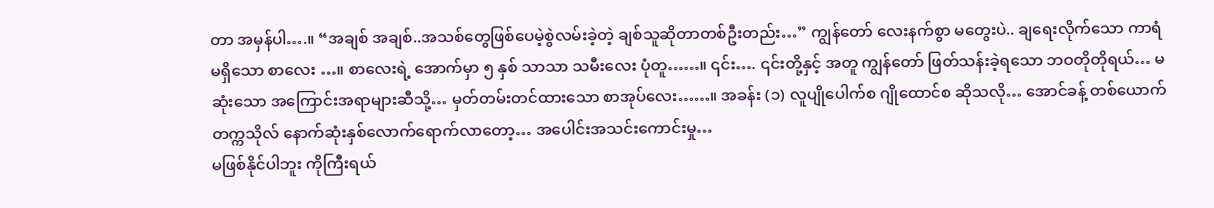တာ အမှန်ပါ….။ “အချစ် အချစ်..အသစ်တွေဖြစ်ပေမဲ့စွဲလမ်းခဲ့တဲ့ ချစ်သူဆိုတာတစ်ဦးတည်း…” ကျွန်တော် လေးနက်စွာ မတွေးပဲ.. ချရေးလိုက်သော ကာရံမရှိသော စာလေး …။ စာလေးရဲ့ အောက်မှာ ၅ နှစ် သာသာ သမီးလေး ပုံတူ……။ ၎င်း…. ၎င်းတို့နှင့် အတူ ကျွန်တော် ဖြတ်သန်းခဲ့ရသော ဘဝတိုတိုရယ်… မဆုံးသော အကြောင်းအရာများဆီသို့… မှတ်တမ်းတင်ထားသော စာအုပ်လေး……။ အခန်း (၁) လူပျိုပေါက်စ ဂျိုထောင်စ ဆိုသလို… အောင်ခန့် တစ်ယောက် တက္ကသိုလ် နောက်ဆုံးနှစ်လောက်ရောက်လာတော့… အပေါင်းအသင်းကောင်းမှု…
မဖြစ်နိုင်ပါဘူး ကိုကြီးရယ်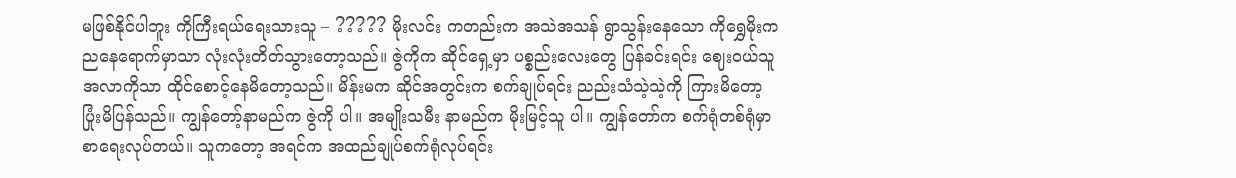မဖြစ်နိုင်ပါဘူး ကိုကြီးရယ်ရေးသားသူ – ????? မိုးလင်း ကတည်းက အသဲအသန် ရွာသွန်းနေသော ကိုရွှေမိုးက ညနေရောက်မှာသာ လုံးလုံးတိတ်သွားတော့သည်။ ဇွဲကိုက ဆိုင်ရှေ့မှာ ပစ္စည်းလေးတွေ ပြန်ခင်းရင်း ဈေးဝယ်သူ အလာကိုသာ ထိုင်စောင့်နေမိတော့သည်။ မိန်းမက ဆိုင်အတွင်းက စက်ချုပ်ရင်း ညည်းသံသဲ့သဲ့ကို ကြားမိတော့ ပြုံးမိပြန်သည်။ ကျွန်တော့်နာမည်က ဇွဲကို ပါ။ အမျိုးသမီး နာမည်က မိုးမြင့်သူ ပါ။ ကျွန်တော်က စက်ရုံတစ်ရုံမှာ စာရေးလုပ်တယ်။ သူကတော့ အရင်က အထည်ချုပ်စက်ရုံလုပ်ရင်း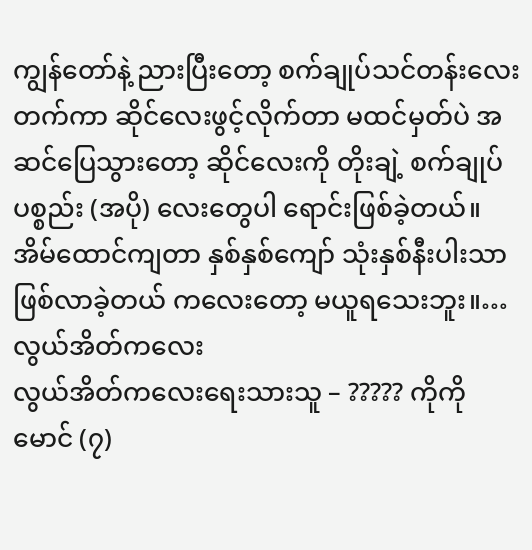ကျွန်တော်နဲ့ ညားပြီးတော့ စက်ချုပ်သင်တန်းလေးတက်ကာ ဆိုင်လေးဖွင့်လိုက်တာ မထင်မှတ်ပဲ အဆင်ပြေသွားတော့ ဆိုင်လေးကို တိုးချဲ့ စက်ချုပ်ပစ္စည်း (အပို) လေးတွေပါ ရောင်းဖြစ်ခဲ့တယ်။ အိမ်ထောင်ကျတာ နှစ်နှစ်ကျော် သုံးနှစ်နီးပါးသာ ဖြစ်လာခဲ့တယ် ကလေးတော့ မယူရသေးဘူး။…
လွယ်အိတ်ကလေး
လွယ်အိတ်ကလေးရေးသားသူ – ????? ကိုကိုမောင် (၇)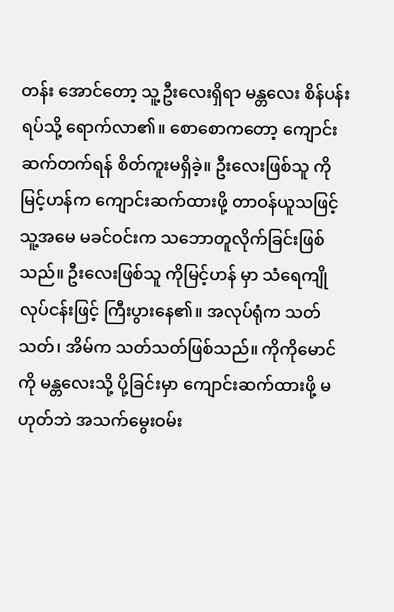တန်း အောင်တော့ သူ့ဦးလေးရှိရာ မန္တလေး စိန်ပန်းရပ်သို့ ရောက်လာ၏။ စောစောကတော့ ကျောင်းဆက်တက်ရန် စိတ်ကူးမရှိခဲ့။ ဦးလေးဖြစ်သူ ကိုမြင့်ဟန်က ကျောင်းဆက်ထားဖို့ တာဝန်ယူသဖြင့် သူ့အမေ မခင်ဝင်းက သဘောတူလိုက်ခြင်းဖြစ်သည်။ ဦးလေးဖြစ်သူ ကိုမြင့်ဟန် မှာ သံရေကျိုလုပ်ငန်းဖြင့် ကြီးပွားနေ၏။ အလုပ်ရုံက သတ်သတ်၊ အိမ်က သတ်သတ်ဖြစ်သည်။ ကိုကိုမောင်ကို မန္တလေးသို့ ပို့ခြင်းမှာ ကျောင်းဆက်ထားဖို့ မဟုတ်ဘဲ အသက်မွေးဝမ်း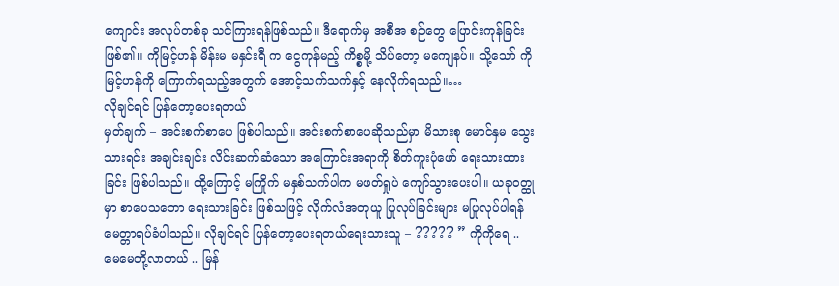ကျောင်း အလုပ်တစ်ခု သင်ကြားရန်ဖြစ်သည်။ ဒီရောက်မှ အစီအ စဉ်တွေ ပြောင်းကုန်ခြင်းဖြစ်၏။ ကိုမြင့်ဟန် မိန်းမ မနှင်းရီ က ငွေကုန်မည့် ကိစ္စမို့ သိပ်တော့ မကျေနပ်။ သို့သော် ကိုမြင့်ဟန်ကို ကြောက်ရသည့်အတွက် အောင့်သက်သက်နှင့် နေလိုက်ရသည်။…
လိုချင်ရင် ပြန်တော့ပေးရတယ်
မှတ်ချက် – အင်းစက်စာပေ ဖြစ်ပါသည်။ အင်းစက်စာပေဆိုသည်မှာ မိသားစု မောင်နှမ သွေးသားရင်း အချင်းချင်း လိင်းဆက်ဆံသော အကြောင်းအရာကို စိတ်ကူးပုံဖော် ရေးသားထားခြင်း ဖြစ်ပါသည်။ ထို့ကြောင့် မကြိုက် မနှစ်သက်ပါက မဖတ်ရှုပဲ ကျော်သွားပေးပါ။ ယခုဝတ္ထုမှာ စာပေသဘော ရေးသားခြင်း ဖြစ်သဖြင့် လိုက်လံအတုယူ ပြုလုပ်ခြင်းများ မပြုလုပ်ပါရန် မေတ္တာရပ်ခံပါသည်။ လိုချင်ရင် ပြန်တော့ပေးရတယ်ရေးသားသူ – ????? ” ကိုကိုရေ .. မေမေတို့လာတယ် .. မြန်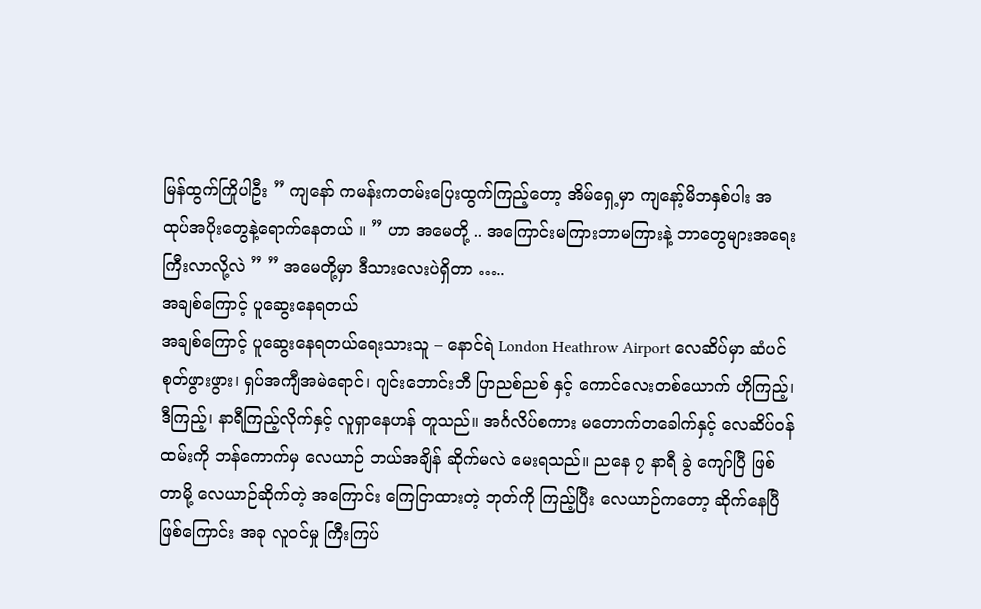မြန်ထွက်ကြိုပါဦး ” ကျနော် ကမန်းကတမ်းပြေးထွက်ကြည့်တော့ အိမ်ရှေ့မှာ ကျနော့်မိဘနှစ်ပါး အထုပ်အပိုးတွေနဲ့ရောက်နေတယ် ။ ” ဟာ အမေတို့ .. အကြောင်းမကြားဘာမကြားနဲ့ ဘာတွေများအရေးကြီးလာလို့လဲ ” ” အမေတို့မှာ ဒီသားလေးပဲရှိတာ …..
အချစ်ကြောင့် ပူဆွေးနေရတယ်
အချစ်ကြောင့် ပူဆွေးနေရတယ်ရေးသားသူ – နောင်ရဲ London Heathrow Airport လေဆိပ်မှာ ဆံပင်စုတ်ဖွားဖွား၊ ရှပ်အကျီအမဲရောင်၊ ဂျင်းဘောင်းဘီ ပြာညစ်ညစ် နှင့် ကောင်လေးတစ်ယောက် ဟိုကြည့်၊ ဒီကြည့်၊ နာရီကြည့်လိုက်နှင့် လူရှာနေဟန် တူသည်။ အင်္ဂလိပ်စကား မတောက်တခေါက်နှင့် လေဆိပ်ဝန်ထမ်းကို ဘန်ကောက်မှ လေယာဉ် ဘယ်အချိန် ဆိုက်မလဲ မေးရသည်။ ညနေ ၇ နာရီ ခွဲ ကျော်ပြီ ဖြစ်တာမို့ လေယာဉ်ဆိုက်တဲ့ အကြောင်း ကြေငြာထားတဲ့ ဘုတ်ကို ကြည့်ပြီး လေယာဉ်ကတော့ ဆိုက်နေပြီ ဖြစ်ကြောင်း အခု လူဝင်မှု ကြီးကြပ်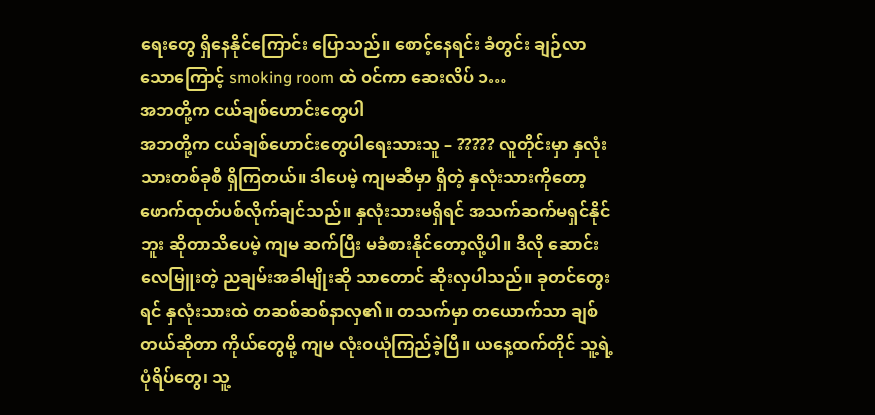ရေးတွေ ရှိနေနိုင်ကြောင်း ပြောသည်။ စောင့်နေရင်း ခံတွင်း ချဉ်လာသောကြောင့် smoking room ထဲ ဝင်ကာ ဆေးလိပ် ၁…
အဘတို့က ငယ်ချစ်ဟောင်းတွေပါ
အဘတို့က ငယ်ချစ်ဟောင်းတွေပါရေးသားသူ – ????? လူတိုင်းမှာ နှလုံးသားတစ်ခုစီ ရှိကြတယ်။ ဒါပေမဲ့ ကျမဆီမှာ ရှိတဲ့ နှလုံးသားကိုတော့ ဖောက်ထုတ်ပစ်လိုက်ချင်သည်။ နှလုံးသားမရှိရင် အသက်ဆက်မရှင်နိုင်ဘူး ဆိုတာသိပေမဲ့ ကျမ ဆက်ပြီး မခံစားနိုင်တော့လို့ပါ။ ဒီလို ဆောင်းလေမြူးတဲ့ ညချမ်းအခါမျိုးဆို သာတောင် ဆိုးလှပါသည်။ ခုတင်တွေးရင် နှလုံးသားထဲ တဆစ်ဆစ်နာလှ၏။ တသက်မှာ တယောက်သာ ချစ်တယ်ဆိုတာ ကိုယ်တွေမို့ ကျမ လုံးဝယုံကြည်ခဲ့ပြီ။ ယနေ့ထက်တိုင် သူ့ရဲ့ ပုံရိပ်တွေ၊ သူ့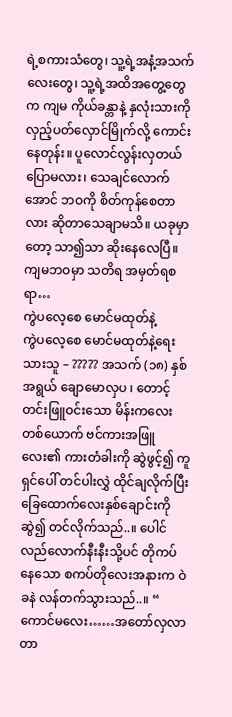ရဲ့စကားသံတွေ၊ သူ့ရဲ့အနံ့အသက်လေးတွေ၊ သူ့ရဲ့အထိအတွေ့တွေက ကျမ ကိုယ်ခန္တာနဲ့ နှလုံးသားကို လှည့်ပတ်လှောင်မြိုက်လို့ ကောင်းနေတုန်း။ ပူလောင်လွန်းလှတယ် ပြောမလား၊ သေချင်လောက်အောင် ဘဝကို စိတ်ကုန်စေတာလား ဆိုတာသေချာမသိ။ ယခုမှာတော့ သာ၍သာ ဆိုးနေလေပြီ။ ကျမဘဝမှာ သတိရ အမှတ်ရစရာ…
ကွဲပလေ့စေ မောင်မထုတ်နဲ့
ကွဲပလေ့စေ မောင်မထုတ်နဲ့ရေးသားသူ – ????? အသက် (၁၈) နှစ်အရွယ် ချောမောလှပ ၊ တောင့်တင်းဖြူဝင်းသော မိန်းကလေး တစ်ယောက် ဗင်ကားအဖြူလေး၏ ကားတံခါးကို ဆွဲဖွင့်၍ ကူရှင်ပေါ် တင်ပါးလွှဲ ထိုင်ချလိုက်ပြီး ခြေထောက်လေးနှစ်ချောင်းကို ဆွဲ၍ တင်လိုက်သည်..။ ပေါင်လည်လောက်နီးနီးသို့ပင် တိုကပ်နေသော စကပ်တိုလေးအနားက ဝဲခနဲ လန်တက်သွားသည်..။ “ ကောင်မလေး……အတော်လှလာတာ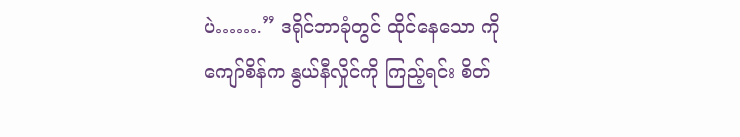ပဲ…….” ဒရိုင်ဘာခုံတွင် ထိုင်နေသော ကိုကျော်စိန်က နွယ်နီလှိုင်ကို ကြည့်ရင်း စိတ်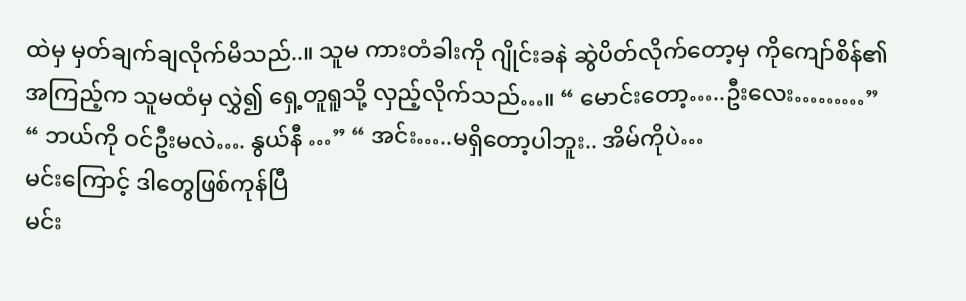ထဲမှ မှတ်ချက်ချလိုက်မိသည်..။ သူမ ကားတံခါးကို ဂျိုင်းခနဲ ဆွဲပိတ်လိုက်တော့မှ ကိုကျော်စိန်၏ အကြည့်က သူမထံမှ လွှဲ၍ ရှေ့တူရူသို့ လှည့်လိုက်သည်…။ “ မောင်းတော့…..ဦးလေး………” “ ဘယ်ကို ဝင်ဦးမလဲ…. နွယ်နီ …” “ အင်း…..မရှိတော့ပါဘူး.. အိမ်ကိုပဲ…
မင်းကြောင့် ဒါတွေဖြစ်ကုန်ပြီ
မင်း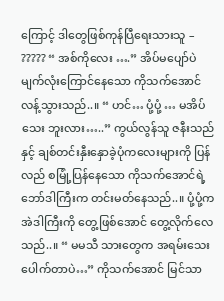ကြောင့် ဒါတွေဖြစ်ကုန်ပြီရေးသားသူ – ????? “ အစ်ကိုလေး ….” အိပ်မပျော်ပဲ မျက်လုံးကြောင်နေသော ကိုသက်အောင် လန့်သွားသည်..။ “ ဟင်… ပုံ့ပုံ့ … မအိပ်သေး ဘူးလား…..” ကွယ်လွန်သူ ဇနီးသည်နှင့် ချစ်တင်းနှီးနှောခဲ့ပုံကလေးများကို ပြန်လည် စမြုံ့ပြန်နေသော ကိုသက်အောင်ရဲ့ ဘော်ဒါကြီးက တင်းမတ်နေသည်..။ ပုံ့ပုံ့က အဲဒါကြီးကို တွေ့ဖြစ်အောင် တွေ့လိုက်လေသည်..။ “ မမသီ သားတွေက အရမ်းသေးပေါက်တာပဲ…” ကိုသက်အောင် မြင်သာ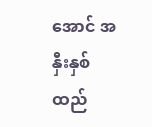အောင် အနှီးနှစ်ထည်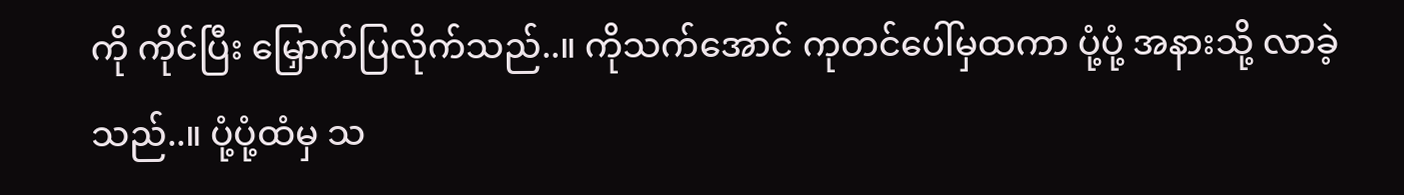ကို ကိုင်ပြီး မြှောက်ပြလိုက်သည်..။ ကိုသက်အောင် ကုတင်ပေါ်မှထကာ ပုံ့ပုံ့ အနားသို့ လာခဲ့သည်..။ ပုံ့ပုံ့ထံမှ သ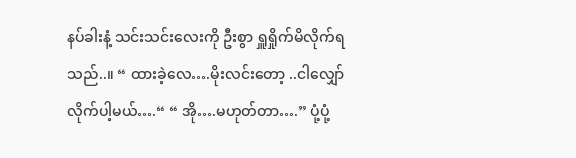နပ်ခါးနံ့ သင်းသင်းလေးကို ဦးစွာ ရှူရှိုက်မိလိုက်ရသည်..။ “ ထားခဲ့လေ….မိုးလင်းတော့ ..ငါလျှော်လိုက်ပါ့မယ်….“ “ အို….မဟုတ်တာ….” ပုံ့ပုံ့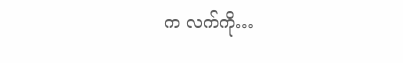က လက်ကို…